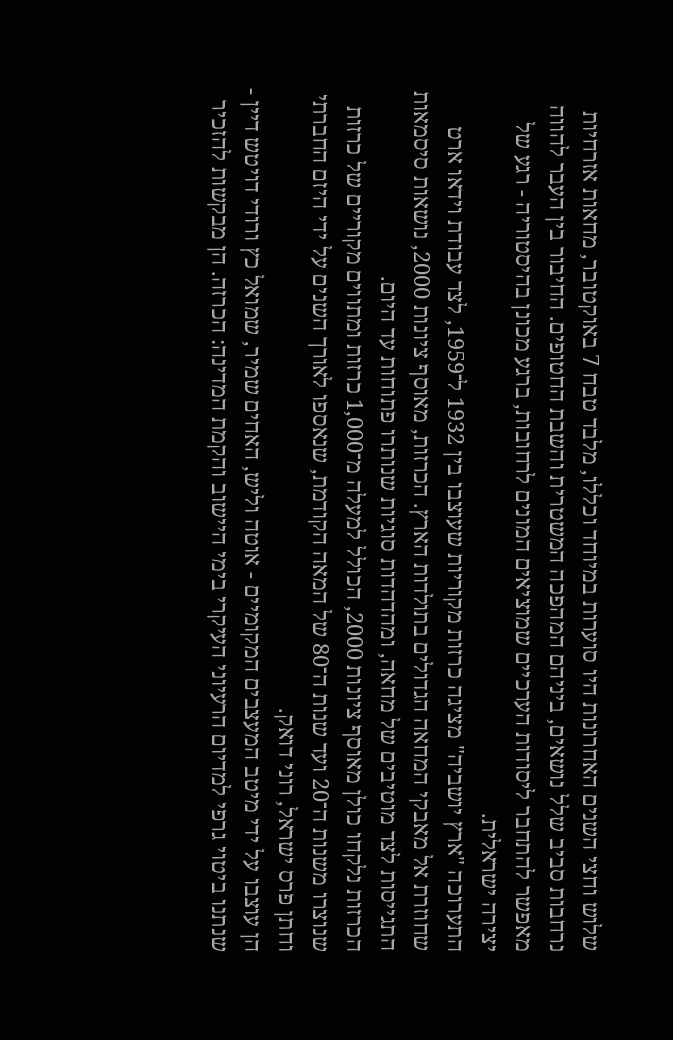שלוש וחצי השנים האחרונות היו סוערות במיוחד וכללו, מלבד טבח 7 באוקטובר, מחאות אזרחיות נרחבות סביב שלל נושאים, ביניהם המהפכה המשטרית והשבת החטופים. החיבור בין העבר להווה מאפשר להתחבר ליסודות הערכיים שמוציאים המונים לרחובות, ברגע מכונן בהיסטוריה - רגע של יצירה ישראלית.
התערוכה "ארץ יושביה" מציגה כרזות מקוריות שעוצבו בין 1932 ל־1959, לצד עבודת וידאו ארט שחוזרת אל מאבקי המחאה הגדולים בתולדות הארץ. הכרזות, מאוסף ציונות 2000, נושאות סיסמאות התגייסות לצד מוטיבים של מחאה, ומהדהדות סוגיות שנותרו פתוחות עד היום.
הכרזות נלקחו כולן מאוסף ציונות 2000, הכולל למעלה מ־1,000 כרזות ומתווים מקוריים של כרזות שנוצרו משנות ה־20 ועד שנות ה־80 של המאה הקודמת, שנאספו לאורך השנים על ידי היזם החברתי וחתן פרס ישראל, רוני דואק.
הן עוצבו על ידי מיטב המעצבים המקומיים - אוטה וליש, האחים שמיר, שמואל כץ ורודי דויטש דיין - שנתנו ביטוי גרפי למדיום הרעיוני העיקרי בימי היישוב והקמת המדינה: הכרזה. הן מבקשות להזכיר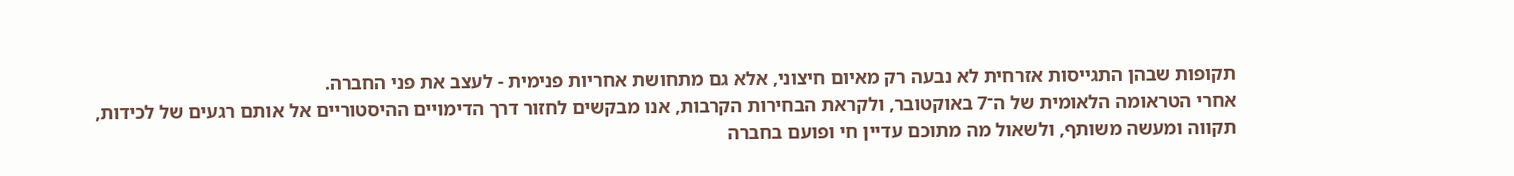תקופות שבהן התגייסות אזרחית לא נבעה רק מאיום חיצוני, אלא גם מתחושת אחריות פנימית - לעצב את פני החברה.
אחרי הטראומה הלאומית של ה־7 באוקטובר, ולקראת הבחירות הקרבות, אנו מבקשים לחזור דרך הדימויים ההיסטוריים אל אותם רגעים של לכידות, תקווה ומעשה משותף, ולשאול מה מתוכם עדיין חי ופועם בחברה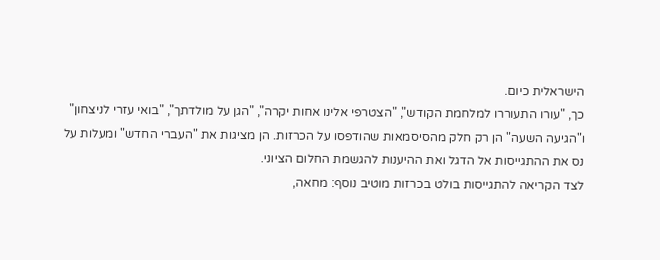הישראלית כיום.
כך, "עורו התעוררו למלחמת הקודש", "הצטרפי אלינו אחות יקרה", "הגן על מולדתך", "בואי עזרי לניצחון" ו"הגיעה השעה" הן רק חלק מהסיסמאות שהודפסו על הכרזות. הן מציגות את "העברי החדש" ומעלות על נס את ההתגייסות אל הדגל ואת ההיענות להגשמת החלום הציוני.
לצד הקריאה להתגייסות בולט בכרזות מוטיב נוסף: מחאה,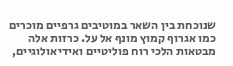שנוכחת בין השאר במוטיבים גרפיים מוכרים כמו אגרוף קמוץ מונף אל על. כרזות אלה מבטאות הלכי רוח פוליטיים ואידיאולוגיים,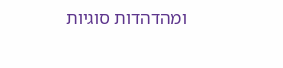ומהדהדות סוגיות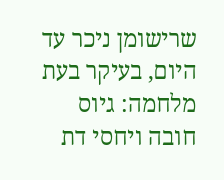שרישומן ניכר עד היום, בעיקר בעת מלחמה: גיוס חובה ויחסי דת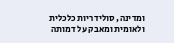ומדינה, סולידריות כלכלית ולאומית ומאבק על דמותה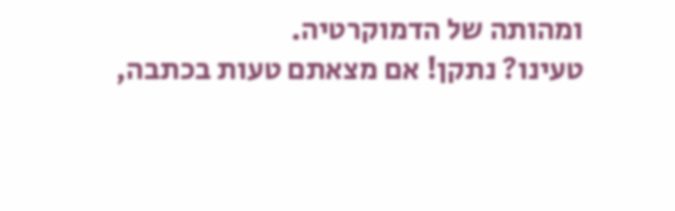ומהותה של הדמוקרטיה.
טעינו? נתקן! אם מצאתם טעות בכתבה,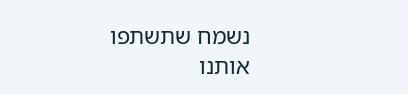נשמח שתשתפו אותנו